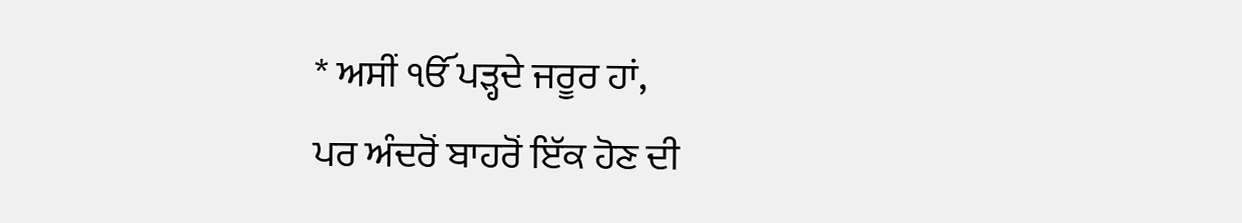* ਅਸੀਂ ੴ ਪੜ੍ਹਦੇ ਜਰੂਰ ਹਾਂ,
ਪਰ ਅੰਦਰੋਂ ਬਾਹਰੋਂ ਇੱਕ ਹੋਣ ਦੀ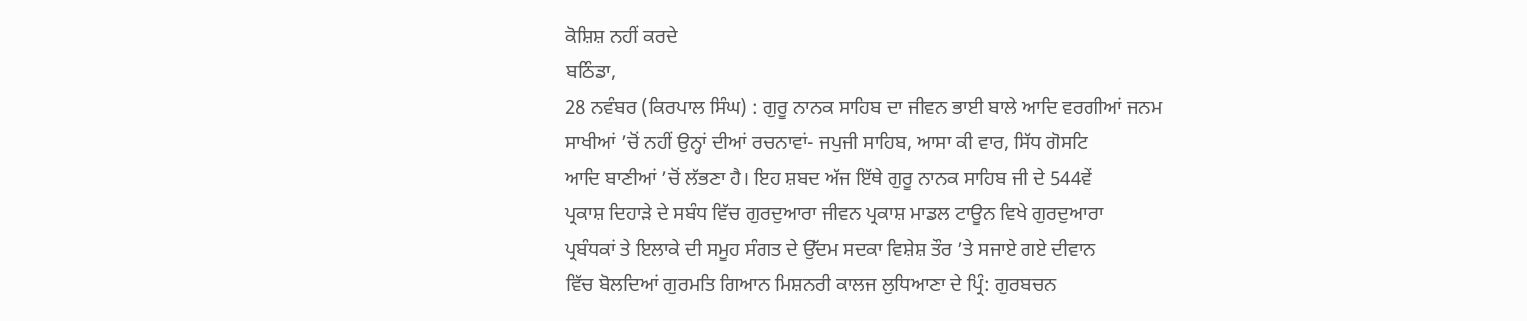ਕੋਸ਼ਿਸ਼ ਨਹੀਂ ਕਰਦੇ
ਬਠਿੰਡਾ,
28 ਨਵੰਬਰ (ਕਿਰਪਾਲ ਸਿੰਘ) : ਗੁਰੂ ਨਾਨਕ ਸਾਹਿਬ ਦਾ ਜੀਵਨ ਭਾਈ ਬਾਲੇ ਆਦਿ ਵਰਗੀਆਂ ਜਨਮ
ਸਾਖੀਆਂ ’ਚੋਂ ਨਹੀਂ ਉਨ੍ਹਾਂ ਦੀਆਂ ਰਚਨਾਵਾਂ- ਜਪੁਜੀ ਸਾਹਿਬ, ਆਸਾ ਕੀ ਵਾਰ, ਸਿੱਧ ਗੋਸਟਿ
ਆਦਿ ਬਾਣੀਆਂ ’ਚੋਂ ਲੱਭਣਾ ਹੈ। ਇਹ ਸ਼ਬਦ ਅੱਜ ਇੱਥੇ ਗੁਰੂ ਨਾਨਕ ਸਾਹਿਬ ਜੀ ਦੇ 544ਵੇਂ
ਪ੍ਰਕਾਸ਼ ਦਿਹਾੜੇ ਦੇ ਸਬੰਧ ਵਿੱਚ ਗੁਰਦੁਆਰਾ ਜੀਵਨ ਪ੍ਰਕਾਸ਼ ਮਾਡਲ ਟਾਊਨ ਵਿਖੇ ਗੁਰਦੁਆਰਾ
ਪ੍ਰਬੰਧਕਾਂ ਤੇ ਇਲਾਕੇ ਦੀ ਸਮੂਹ ਸੰਗਤ ਦੇ ਉੱਦਮ ਸਦਕਾ ਵਿਸ਼ੇਸ਼ ਤੌਰ ’ਤੇ ਸਜਾਏ ਗਏ ਦੀਵਾਨ
ਵਿੱਚ ਬੋਲਦਿਆਂ ਗੁਰਮਤਿ ਗਿਆਨ ਮਿਸ਼ਨਰੀ ਕਾਲਜ ਲੁਧਿਆਣਾ ਦੇ ਪ੍ਰਿੰ: ਗੁਰਬਚਨ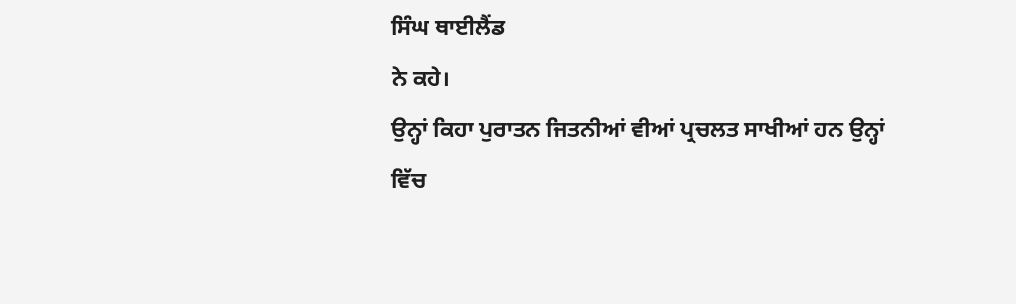ਸਿੰਘ ਥਾਈਲੈਂਡ
ਨੇ ਕਹੇ।
ਉਨ੍ਹਾਂ ਕਿਹਾ ਪੁਰਾਤਨ ਜਿਤਨੀਆਂ ਵੀਆਂ ਪ੍ਰਚਲਤ ਸਾਖੀਆਂ ਹਨ ਉਨ੍ਹਾਂ
ਵਿੱਚ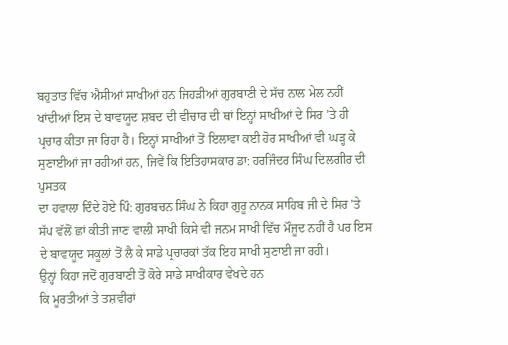ਬਹੁਤਾਤ ਵਿੱਚ ਐਸੀਆਂ ਸਾਖੀਆਂ ਹਨ ਜਿਹੜੀਆਂ ਗੁਰਬਾਣੀ ਦੇ ਸੱਚ ਨਾਲ ਮੇਲ ਨਹੀਂ
ਖਾਂਦੀਆਂ ਇਸ ਦੇ ਬਾਵਯੂਦ ਸ਼ਬਦ ਦੀ ਵੀਚਾਰ ਦੀ ਥਾਂ ਇਨ੍ਹਾਂ ਸਾਖੀਆਂ ਦੇ ਸਿਰ ’ਤੇ ਹੀ
ਪ੍ਰਚਾਰ ਕੀਤਾ ਜਾ ਰਿਹਾ ਹੈ। ਇਨ੍ਹਾਂ ਸਾਖੀਆਂ ਤੋਂ ਇਲਾਵਾ ਕਈ ਹੋਰ ਸਾਖੀਆਂ ਵੀ ਘੜ੍ਹ ਕੇ
ਸੁਣਾਈਆਂ ਜਾ ਰਹੀਆਂ ਹਨ, ਜਿਵੇਂ ਕਿ ਇਤਿਹਾਸਕਾਰ ਡਾ: ਹਰਜਿੰਦਰ ਸਿੰਘ ਦਿਲਗੀਰ ਦੀ ਪੁਸਤਕ
ਦਾ ਹਵਾਲਾ ਦਿੰਦੇ ਹੋਏ ਪਿੰ: ਗੁਰਬਚਨ ਸਿੰਘ ਨੇ ਕਿਹਾ ਗੁਰੂ ਨਾਨਕ ਸਾਹਿਬ ਜੀ ਦੇ ਸਿਰ ’ਤੇ
ਸੱਪ ਵੱਲੋਂ ਛਾਂ ਕੀਤੀ ਜਾਣ ਵਾਲੀ ਸਾਖੀ ਕਿਸੇ ਵੀ ਜਨਮ ਸਾਖੀ ਵਿੱਚ ਮੌਜੂਦ ਨਹੀਂ ਹੈ ਪਰ ਇਸ
ਦੇ ਬਾਵਯੂਦ ਸਕੂਲਾਂ ਤੋਂ ਲੈ ਕੇ ਸਾਡੇ ਪ੍ਰਚਾਰਕਾਂ ਤੱਕ ਇਹ ਸਾਖੀ ਸੁਣਾਈ ਜਾ ਰਹੀ।
ਉਨ੍ਹਾਂ ਕਿਹਾ ਜਦੋਂ ਗੁਰਬਾਣੀ ਤੋਂ ਕੋਰੇ ਸਾਡੇ ਸਾਖੀਕਾਰ ਵੇਖਦੇ ਹਨ
ਕਿ ਮੂਰਤੀਆਂ ਤੇ ਤਸ਼ਵੀਰਾਂ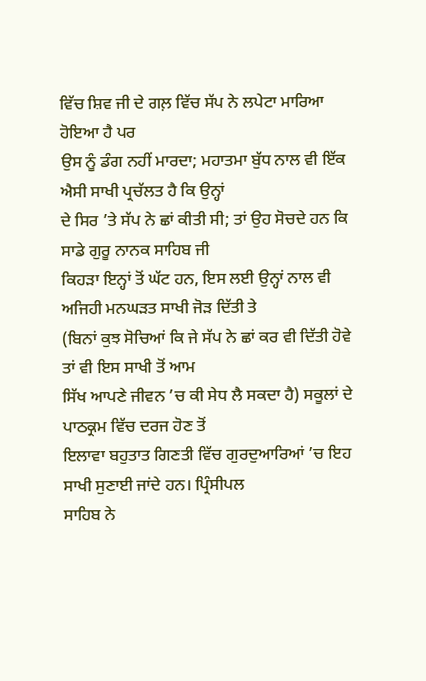ਵਿੱਚ ਸ਼ਿਵ ਜੀ ਦੇ ਗਲ਼ ਵਿੱਚ ਸੱਪ ਨੇ ਲਪੇਟਾ ਮਾਰਿਆ ਹੋਇਆ ਹੈ ਪਰ
ਉਸ ਨੂੰ ਡੰਗ ਨਹੀਂ ਮਾਰਦਾ; ਮਹਾਤਮਾ ਬੁੱਧ ਨਾਲ ਵੀ ਇੱਕ ਐਸੀ ਸਾਖੀ ਪ੍ਰਚੱਲਤ ਹੈ ਕਿ ਉਨ੍ਹਾਂ
ਦੇ ਸਿਰ ’ਤੇ ਸੱਪ ਨੇ ਛਾਂ ਕੀਤੀ ਸੀ; ਤਾਂ ਉਹ ਸੋਚਦੇ ਹਨ ਕਿ ਸਾਡੇ ਗੁਰੂ ਨਾਨਕ ਸਾਹਿਬ ਜੀ
ਕਿਹੜਾ ਇਨ੍ਹਾਂ ਤੋਂ ਘੱਟ ਹਨ, ਇਸ ਲਈ ਉਨ੍ਹਾਂ ਨਾਲ ਵੀ ਅਜਿਹੀ ਮਨਘੜਤ ਸਾਖੀ ਜੋੜ ਦਿੱਤੀ ਤੇ
(ਬਿਨਾਂ ਕੁਝ ਸੋਚਿਆਂ ਕਿ ਜੇ ਸੱਪ ਨੇ ਛਾਂ ਕਰ ਵੀ ਦਿੱਤੀ ਹੋਵੇ ਤਾਂ ਵੀ ਇਸ ਸਾਖੀ ਤੋਂ ਆਮ
ਸਿੱਖ ਆਪਣੇ ਜੀਵਨ ’ਚ ਕੀ ਸੇਧ ਲੈ ਸਕਦਾ ਹੈ) ਸਕੂਲਾਂ ਦੇ ਪਾਠਕ੍ਰਮ ਵਿੱਚ ਦਰਜ ਹੋਣ ਤੋਂ
ਇਲਾਵਾ ਬਹੁਤਾਤ ਗਿਣਤੀ ਵਿੱਚ ਗੁਰਦੁਆਰਿਆਂ ’ਚ ਇਹ ਸਾਖੀ ਸੁਣਾਈ ਜਾਂਦੇ ਹਨ। ਪ੍ਰਿੰਸੀਪਲ
ਸਾਹਿਬ ਨੇ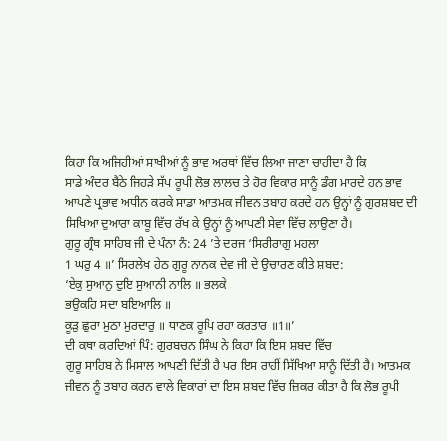ਕਿਹਾ ਕਿ ਅਜਿਹੀਆਂ ਸਾਖੀਆਂ ਨੂੰ ਭਾਵ ਅਰਥਾਂ ਵਿੱਚ ਲਿਆ ਜਾਣਾ ਚਾਹੀਦਾ ਹੈ ਕਿ
ਸਾਡੇ ਅੰਦਰ ਬੈਠੇ ਜਿਹੜੇ ਸੱਪ ਰੂਪੀ ਲੋਭ ਲਾਲਚ ਤੇ ਹੋਰ ਵਿਕਾਰ ਸਾਨੂੰ ਡੰਗ ਮਾਰਦੇ ਹਨ ਭਾਵ
ਆਪਣੇ ਪ੍ਰਭਾਵ ਅਧੀਨ ਕਰਕੇ ਸਾਡਾ ਆਤਮਕ ਜੀਵਨ ਤਬਾਹ ਕਰਦੇ ਹਨ ਉਨ੍ਹਾਂ ਨੂੰ ਗੁਰਸ਼ਬਦ ਦੀ
ਸਿਖਿਆ ਦੁਆਰਾ ਕਾਬੂ ਵਿੱਚ ਰੱਖ ਕੇ ਉਨ੍ਹਾਂ ਨੂੰ ਆਪਣੀ ਸੇਵਾ ਵਿੱਚ ਲਾਉਣਾ ਹੈ।
ਗੁਰੂ ਗ੍ਰੰਥ ਸਾਹਿਬ ਜੀ ਦੇ ਪੰਨਾ ਨੰ: 24 ’ਤੇ ਦਰਜ ‘ਸਿਰੀਰਾਗੁ ਮਹਲਾ
1 ਘਰੁ 4 ॥’ ਸਿਰਲੇਖ ਹੇਠ ਗੁਰੂ ਨਾਨਕ ਦੇਵ ਜੀ ਦੇ ਉਚਾਰਣ ਕੀਤੇ ਸ਼ਬਦ:
‘ਏਕੁ ਸੁਆਨੁ ਦੁਇ ਸੁਆਨੀ ਨਾਲਿ ॥ ਭਲਕੇ
ਭਉਕਹਿ ਸਦਾ ਬਇਆਲਿ ॥
ਕੂੜੁ ਛੁਰਾ ਮੁਠਾ ਮੁਰਦਾਰੁ ॥ ਧਾਣਕ ਰੂਪਿ ਰਹਾ ਕਰਤਾਰ ॥1॥’
ਦੀ ਕਥਾ ਕਰਦਿਆਂ ਪਿੰ: ਗੁਰਬਚਨ ਸਿੰਘ ਨੇ ਕਿਹਾ ਕਿ ਇਸ ਸ਼ਬਦ ਵਿੱਚ
ਗੁਰੂ ਸਾਹਿਬ ਨੇ ਮਿਸਾਲ ਆਪਣੀ ਦਿੱਤੀ ਹੈ ਪਰ ਇਸ ਰਾਹੀਂ ਸਿੱਖਿਆ ਸਾਨੂੰ ਦਿੱਤੀ ਹੈ। ਆਤਮਕ
ਜੀਵਨ ਨੂੰ ਤਬਾਹ ਕਰਨ ਵਾਲੇ ਵਿਕਾਰਾਂ ਦਾ ਇਸ ਸ਼ਬਦ ਵਿੱਚ ਜ਼ਿਕਰ ਕੀਤਾ ਹੈ ਕਿ ਲੋਭ ਰੂਪੀ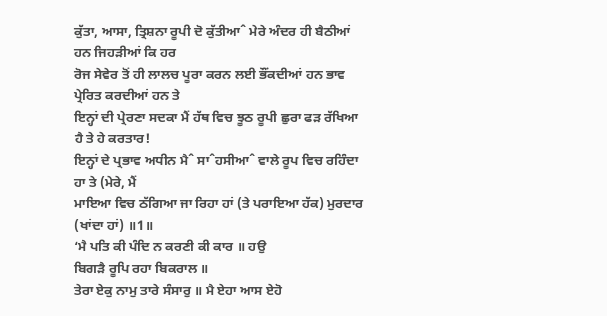ਕੁੱਤਾ, ਆਸਾ, ਤ੍ਰਿਸ਼ਨਾ ਰੂਪੀ ਦੋ ਕੁੱਤੀਆˆ ਮੇਰੇ ਅੰਦਰ ਹੀ ਬੈਠੀਆਂ ਹਨ ਜਿਹੜੀਆਂ ਕਿ ਹਰ
ਰੋਜ ਸੇਵੇਰ ਤੋਂ ਹੀ ਲਾਲਚ ਪੂਰਾ ਕਰਨ ਲਈ ਭੌਂਕਦੀਆਂ ਹਨ ਭਾਵ ਪ੍ਰੇਰਿਤ ਕਰਦੀਆਂ ਹਨ ਤੇ
ਇਨ੍ਹਾਂ ਦੀ ਪ੍ਰੇਰਣਾ ਸਦਕਾ ਮੈਂ ਹੱਥ ਵਿਚ ਝੂਠ ਰੂਪੀ ਛੁਰਾ ਫੜ ਰੱਖਿਆ ਹੈ ਤੇ ਹੇ ਕਰਤਾਰ!
ਇਨ੍ਹਾਂ ਦੇ ਪ੍ਰਭਾਵ ਅਧੀਨ ਮੈˆ ਸਾˆਹਸੀਆˆ ਵਾਲੇ ਰੂਪ ਵਿਚ ਰਹਿੰਦਾ ਹਾ ਤੇ (ਮੇਰੇ, ਮੈਂ
ਮਾਇਆ ਵਿਚ ਠੱਗਿਆ ਜਾ ਰਿਹਾ ਹਾਂ (ਤੇ ਪਰਾਇਆ ਹੱਕ) ਮੁਰਦਾਰ (ਖਾਂਦਾ ਹਾਂ) ॥1॥
‘ਮੈ ਪਤਿ ਕੀ ਪੰਦਿ ਨ ਕਰਣੀ ਕੀ ਕਾਰ ॥ ਹਉ
ਬਿਗੜੈ ਰੂਪਿ ਰਹਾ ਬਿਕਰਾਲ ॥
ਤੇਰਾ ਏਕੁ ਨਾਮੁ ਤਾਰੇ ਸੰਸਾਰੁ ॥ ਮੈ ਏਹਾ ਆਸ ਏਹੋ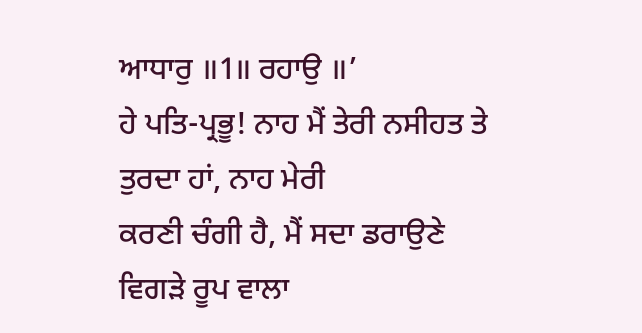ਆਧਾਰੁ ॥1॥ ਰਹਾਉ ॥’
ਹੇ ਪਤਿ-ਪ੍ਰਭੂ! ਨਾਹ ਮੈਂ ਤੇਰੀ ਨਸੀਹਤ ਤੇ ਤੁਰਦਾ ਹਾਂ, ਨਾਹ ਮੇਰੀ
ਕਰਣੀ ਚੰਗੀ ਹੈ, ਮੈਂ ਸਦਾ ਡਰਾਉਣੇ ਵਿਗੜੇ ਰੂਪ ਵਾਲਾ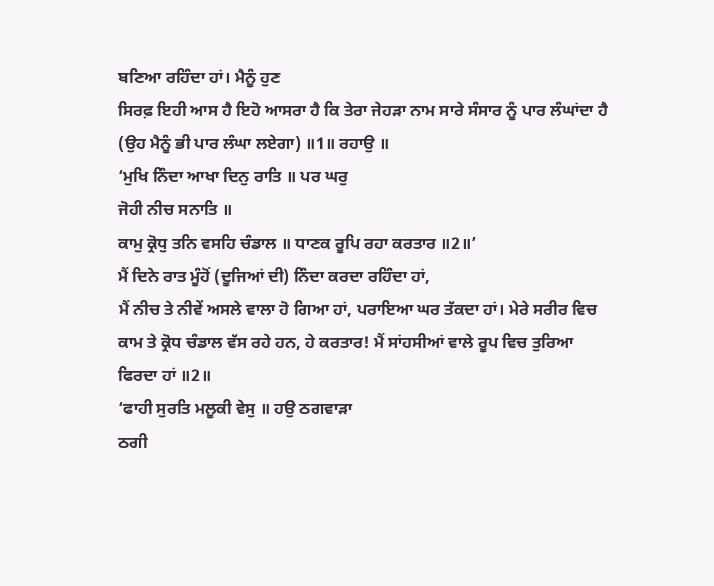ਬਣਿਆ ਰਹਿੰਦਾ ਹਾਂ। ਮੈਨੂੰ ਹੁਣ
ਸਿਰਫ਼ ਇਹੀ ਆਸ ਹੈ ਇਹੋ ਆਸਰਾ ਹੈ ਕਿ ਤੇਰਾ ਜੇਹੜਾ ਨਾਮ ਸਾਰੇ ਸੰਸਾਰ ਨੂੰ ਪਾਰ ਲੰਘਾਂਦਾ ਹੈ
(ਉਹ ਮੈਨੂੰ ਭੀ ਪਾਰ ਲੰਘਾ ਲਏਗਾ) ॥1॥ ਰਹਾਉ ॥
‘ਮੁਖਿ ਨਿੰਦਾ ਆਖਾ ਦਿਨੁ ਰਾਤਿ ॥ ਪਰ ਘਰੁ
ਜੋਹੀ ਨੀਚ ਸਨਾਤਿ ॥
ਕਾਮੁ ਕ੍ਰੋਧੁ ਤਨਿ ਵਸਹਿ ਚੰਡਾਲ ॥ ਧਾਣਕ ਰੂਪਿ ਰਹਾ ਕਰਤਾਰ ॥2॥’
ਮੈਂ ਦਿਨੇ ਰਾਤ ਮੂੰਹੋਂ (ਦੂਜਿਆਂ ਦੀ) ਨਿੰਦਾ ਕਰਦਾ ਰਹਿੰਦਾ ਹਾਂ,
ਮੈਂ ਨੀਚ ਤੇ ਨੀਵੇਂ ਅਸਲੇ ਵਾਲਾ ਹੋ ਗਿਆ ਹਾਂ, ਪਰਾਇਆ ਘਰ ਤੱਕਦਾ ਹਾਂ। ਮੇਰੇ ਸਰੀਰ ਵਿਚ
ਕਾਮ ਤੇ ਕ੍ਰੋਧ ਚੰਡਾਲ ਵੱਸ ਰਹੇ ਹਨ, ਹੇ ਕਰਤਾਰ! ਮੈਂ ਸਾਂਹਸੀਆਂ ਵਾਲੇ ਰੂਪ ਵਿਚ ਤੁਰਿਆ
ਫਿਰਦਾ ਹਾਂ ॥2॥
‘ਫਾਹੀ ਸੁਰਤਿ ਮਲੂਕੀ ਵੇਸੁ ॥ ਹਉ ਠਗਵਾੜਾ
ਠਗੀ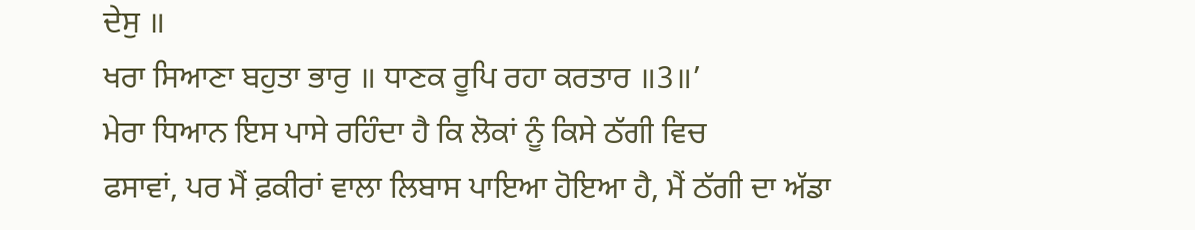ਦੇਸੁ ॥
ਖਰਾ ਸਿਆਣਾ ਬਹੁਤਾ ਭਾਰੁ ॥ ਧਾਣਕ ਰੂਪਿ ਰਹਾ ਕਰਤਾਰ ॥3॥’
ਮੇਰਾ ਧਿਆਨ ਇਸ ਪਾਸੇ ਰਹਿੰਦਾ ਹੈ ਕਿ ਲੋਕਾਂ ਨੂੰ ਕਿਸੇ ਠੱਗੀ ਵਿਚ
ਫਸਾਵਾਂ, ਪਰ ਮੈਂ ਫ਼ਕੀਰਾਂ ਵਾਲਾ ਲਿਬਾਸ ਪਾਇਆ ਹੋਇਆ ਹੈ, ਮੈਂ ਠੱਗੀ ਦਾ ਅੱਡਾ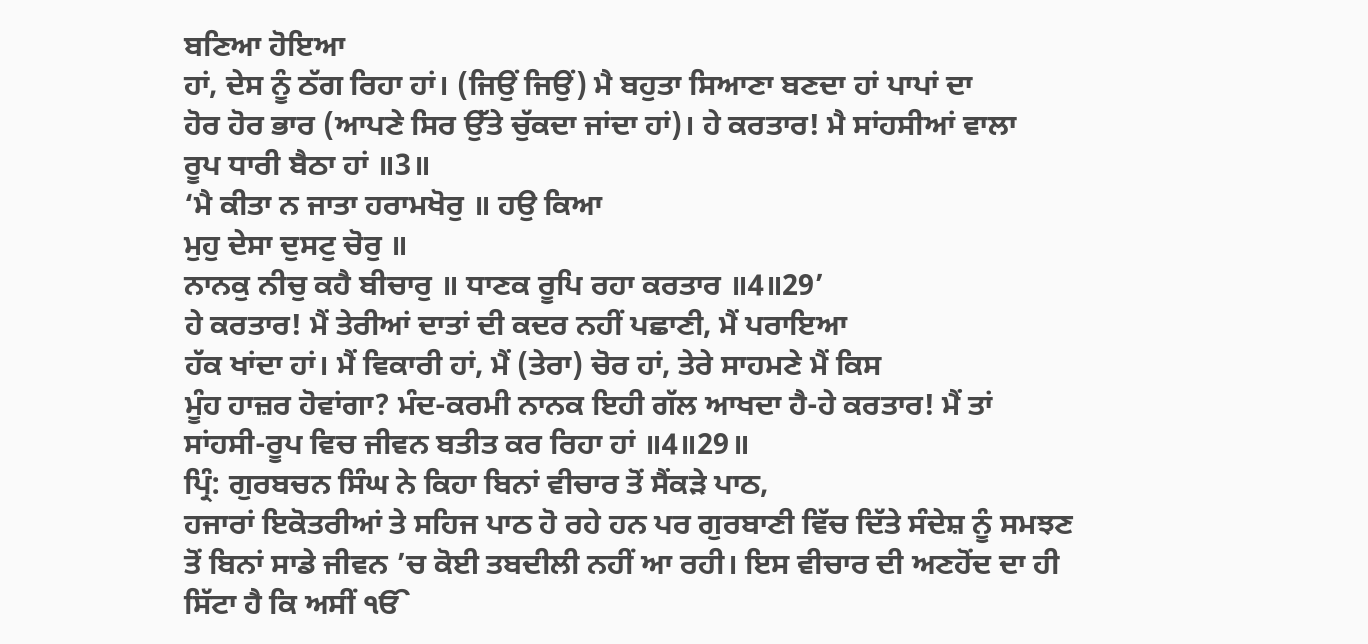ਬਣਿਆ ਹੋਇਆ
ਹਾਂ, ਦੇਸ ਨੂੰ ਠੱਗ ਰਿਹਾ ਹਾਂ। (ਜਿਉਂ ਜਿਉਂ) ਮੈ ਬਹੁਤਾ ਸਿਆਣਾ ਬਣਦਾ ਹਾਂ ਪਾਪਾਂ ਦਾ
ਹੋਰ ਹੋਰ ਭਾਰ (ਆਪਣੇ ਸਿਰ ਉੱਤੇ ਚੁੱਕਦਾ ਜਾਂਦਾ ਹਾਂ)। ਹੇ ਕਰਤਾਰ! ਮੈ ਸਾਂਹਸੀਆਂ ਵਾਲਾ
ਰੂਪ ਧਾਰੀ ਬੈਠਾ ਹਾਂ ॥3॥
‘ਮੈ ਕੀਤਾ ਨ ਜਾਤਾ ਹਰਾਮਖੋਰੁ ॥ ਹਉ ਕਿਆ
ਮੁਹੁ ਦੇਸਾ ਦੁਸਟੁ ਚੋਰੁ ॥
ਨਾਨਕੁ ਨੀਚੁ ਕਹੈ ਬੀਚਾਰੁ ॥ ਧਾਣਕ ਰੂਪਿ ਰਹਾ ਕਰਤਾਰ ॥4॥29’
ਹੇ ਕਰਤਾਰ! ਮੈਂ ਤੇਰੀਆਂ ਦਾਤਾਂ ਦੀ ਕਦਰ ਨਹੀਂ ਪਛਾਣੀ, ਮੈਂ ਪਰਾਇਆ
ਹੱਕ ਖਾਂਦਾ ਹਾਂ। ਮੈਂ ਵਿਕਾਰੀ ਹਾਂ, ਮੈਂ (ਤੇਰਾ) ਚੋਰ ਹਾਂ, ਤੇਰੇ ਸਾਹਮਣੇ ਮੈਂ ਕਿਸ
ਮੂੰਹ ਹਾਜ਼ਰ ਹੋਵਾਂਗਾ? ਮੰਦ-ਕਰਮੀ ਨਾਨਕ ਇਹੀ ਗੱਲ ਆਖਦਾ ਹੈ-ਹੇ ਕਰਤਾਰ! ਮੈਂ ਤਾਂ
ਸਾਂਹਸੀ-ਰੂਪ ਵਿਚ ਜੀਵਨ ਬਤੀਤ ਕਰ ਰਿਹਾ ਹਾਂ ॥4॥29॥
ਪ੍ਰਿੰ: ਗੁਰਬਚਨ ਸਿੰਘ ਨੇ ਕਿਹਾ ਬਿਨਾਂ ਵੀਚਾਰ ਤੋਂ ਸੈਂਕੜੇ ਪਾਠ,
ਹਜਾਰਾਂ ਇਕੋਤਰੀਆਂ ਤੇ ਸਹਿਜ ਪਾਠ ਹੋ ਰਹੇ ਹਨ ਪਰ ਗੁਰਬਾਣੀ ਵਿੱਚ ਦਿੱਤੇ ਸੰਦੇਸ਼ ਨੂੰ ਸਮਝਣ
ਤੋਂ ਬਿਨਾਂ ਸਾਡੇ ਜੀਵਨ ’ਚ ਕੋਈ ਤਬਦੀਲੀ ਨਹੀਂ ਆ ਰਹੀ। ਇਸ ਵੀਚਾਰ ਦੀ ਅਣਹੋਂਦ ਦਾ ਹੀ
ਸਿੱਟਾ ਹੈ ਕਿ ਅਸੀਂ ੴ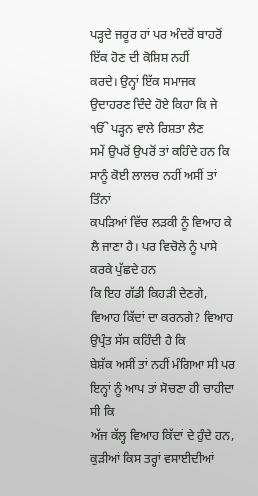ਪੜ੍ਹਦੇ ਜਰੂਰ ਹਾਂ ਪਰ ਅੰਦਰੋਂ ਬਾਹਰੋਂ ਇੱਕ ਹੋਣ ਦੀ ਕੋਸ਼ਿਸ਼ ਨਹੀਂ
ਕਰਦੇ। ਉਨ੍ਹਾਂ ਇੱਕ ਸਮਾਜਕ ਉਦਾਹਰਣ ਦਿੰਦੇ ਹੋਏ ਕਿਹਾ ਕਿ ਜੇ ੴ ਪੜ੍ਹਨ ਵਾਲੇ ਰਿਸ਼ਤਾ ਲੈਣ
ਸਮੇਂ ਉਪਰੋਂ ਉਪਰੋਂ ਤਾਂ ਕਹਿੰਦੇ ਹਨ ਕਿ ਸਾਨੂੰ ਕੋਈ ਲਾਲਚ ਨਹੀਂ ਅਸੀਂ ਤਾਂ ਤਿੰਨਾਂ
ਕਪੜਿਆਂ ਵਿੱਚ ਲੜਕੀ ਨੂੰ ਵਿਆਹ ਕੇ ਲੈ ਜਾਣਾ ਹੈ। ਪਰ ਵਿਚੋਲੇ ਨੂੰ ਪਾਸੇ ਕਰਕੇ ਪੁੱਛਦੇ ਹਨ
ਕਿ ਇਹ ਗੱਡੀ ਕਿਹੜੀ ਦੇਣਗੇ, ਵਿਆਹ ਕਿੱਦਾਂ ਦਾ ਕਰਨਗੇ? ਵਿਆਹ ਉਪ੍ਰੰਤ ਸੱਸ ਕਹਿੰਦੀ ਹੈ ਕਿ
ਬੇਸ਼ੱਕ ਅਸੀਂ ਤਾਂ ਨਹੀਂ ਮੰਗਿਆ ਸੀ ਪਰ ਇਨ੍ਹਾਂ ਨੂੰ ਆਪ ਤਾਂ ਸੋਚਣਾ ਹੀ ਚਾਹੀਦਾ ਸੀ ਕਿ
ਅੱਜ ਕੱਲ੍ਹ ਵਿਆਹ ਕਿੱਦਾਂ ਦੇ ਹੁੰਦੇ ਹਨ, ਕੁੜੀਆਂ ਕਿਸ ਤਰ੍ਹਾਂ ਵਸਾਈਦੀਆਂ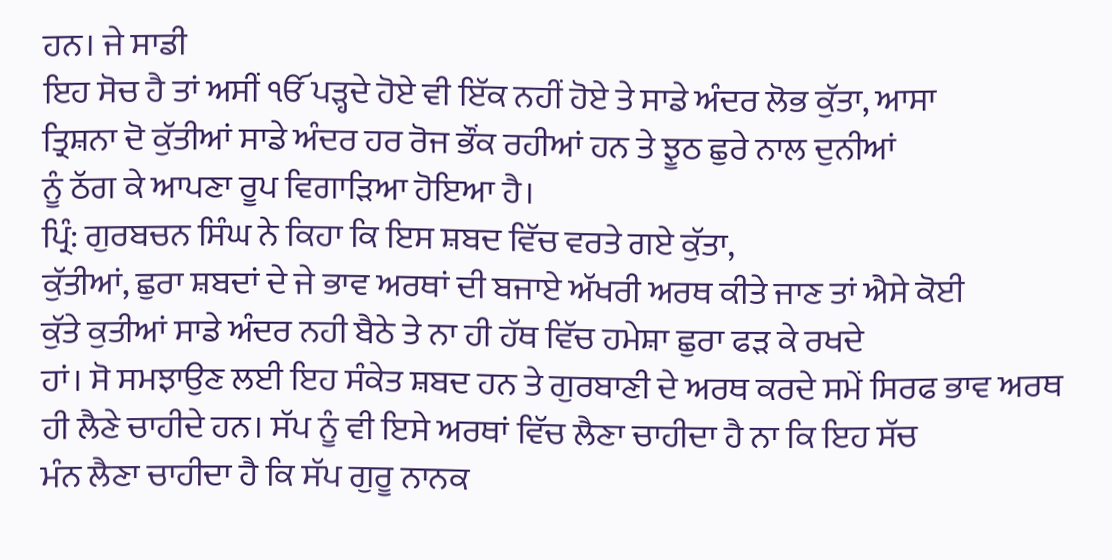ਹਨ। ਜੇ ਸਾਡੀ
ਇਹ ਸੋਚ ਹੈ ਤਾਂ ਅਸੀਂ ੴ ਪੜ੍ਹਦੇ ਹੋਏ ਵੀ ਇੱਕ ਨਹੀਂ ਹੋਏ ਤੇ ਸਾਡੇ ਅੰਦਰ ਲੋਭ ਕੁੱਤਾ, ਆਸਾ
ਤ੍ਰਿਸ਼ਨਾ ਦੋ ਕੁੱਤੀਆਂ ਸਾਡੇ ਅੰਦਰ ਹਰ ਰੋਜ ਭੌਂਕ ਰਹੀਆਂ ਹਨ ਤੇ ਝੂਠ ਛੁਰੇ ਨਾਲ ਦੁਨੀਆਂ
ਨੂੰ ਠੱਗ ਕੇ ਆਪਣਾ ਰੂਪ ਵਿਗਾੜਿਆ ਹੋਇਆ ਹੈ।
ਪ੍ਰਿੰ: ਗੁਰਬਚਨ ਸਿੰਘ ਨੇ ਕਿਹਾ ਕਿ ਇਸ ਸ਼ਬਦ ਵਿੱਚ ਵਰਤੇ ਗਏ ਕੁੱਤਾ,
ਕੁੱਤੀਆਂ, ਛੁਰਾ ਸ਼ਬਦਾਂ ਦੇ ਜੇ ਭਾਵ ਅਰਥਾਂ ਦੀ ਬਜਾਏ ਅੱਖਰੀ ਅਰਥ ਕੀਤੇ ਜਾਣ ਤਾਂ ਐਸੇ ਕੋਈ
ਕੁੱਤੇ ਕੁਤੀਆਂ ਸਾਡੇ ਅੰਦਰ ਨਹੀ ਬੈਠੇ ਤੇ ਨਾ ਹੀ ਹੱਥ ਵਿੱਚ ਹਮੇਸ਼ਾ ਛੁਰਾ ਫੜ ਕੇ ਰਖਦੇ
ਹਾਂ। ਸੋ ਸਮਝਾਉਣ ਲਈ ਇਹ ਸੰਕੇਤ ਸ਼ਬਦ ਹਨ ਤੇ ਗੁਰਬਾਣੀ ਦੇ ਅਰਥ ਕਰਦੇ ਸਮੇਂ ਸਿਰਫ ਭਾਵ ਅਰਥ
ਹੀ ਲੈਣੇ ਚਾਹੀਦੇ ਹਨ। ਸੱਪ ਨੂੰ ਵੀ ਇਸੇ ਅਰਥਾਂ ਵਿੱਚ ਲੈਣਾ ਚਾਹੀਦਾ ਹੈ ਨਾ ਕਿ ਇਹ ਸੱਚ
ਮੰਨ ਲੈਣਾ ਚਾਹੀਦਾ ਹੈ ਕਿ ਸੱਪ ਗੁਰੂ ਨਾਨਕ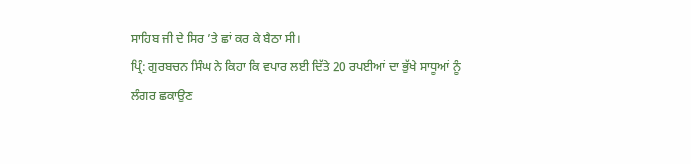ਸਾਹਿਬ ਜੀ ਦੇ ਸਿਰ ’ਤੇ ਛਾਂ ਕਰ ਕੇ ਬੈਠਾ ਸੀ।
ਪ੍ਰਿੰ: ਗੁਰਬਚਨ ਸਿੰਘ ਨੇ ਕਿਹਾ ਕਿ ਵਪਾਰ ਲਈ ਦਿੱਤੇ 20 ਰਪਈਆਂ ਦਾ ਭੁੱਖੇ ਸਾਧੂਆਂ ਨੂੰ
ਲੰਗਰ ਛਕਾਉਣ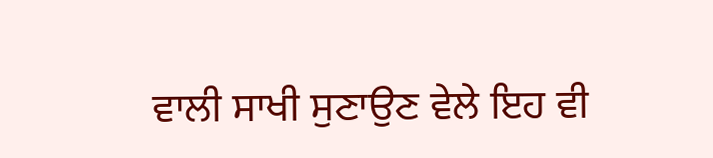ਵਾਲੀ ਸਾਖੀ ਸੁਣਾਉਣ ਵੇਲੇ ਇਹ ਵੀ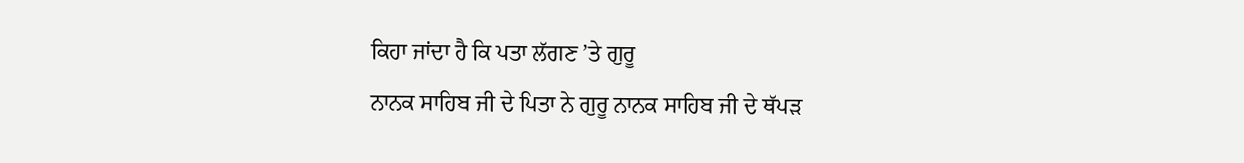ਕਿਹਾ ਜਾਂਦਾ ਹੈ ਕਿ ਪਤਾ ਲੱਗਣ ’ਤੇ ਗੁਰੂ
ਨਾਨਕ ਸਾਹਿਬ ਜੀ ਦੇ ਪਿਤਾ ਨੇ ਗੁਰੂ ਨਾਨਕ ਸਾਹਿਬ ਜੀ ਦੇ ਥੱਪੜ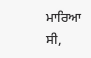ਮਾਰਿਆ ਸੀ,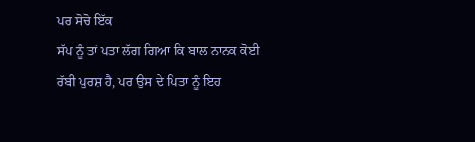ਪਰ ਸੋਚੋ ਇੱਕ
ਸੱਪ ਨੂੰ ਤਾਂ ਪਤਾ ਲੱਗ ਗਿਆ ਕਿ ਬਾਲ ਨਾਨਕ ਕੋਈ ਰੱਬੀ ਪੁਰਸ਼ ਹੈ, ਪਰ ਉਸ ਦੇ ਪਿਤਾ ਨੂੰ ਇਹ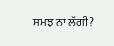ਸਮਝ ਨਾ ਲੱਗੀ?